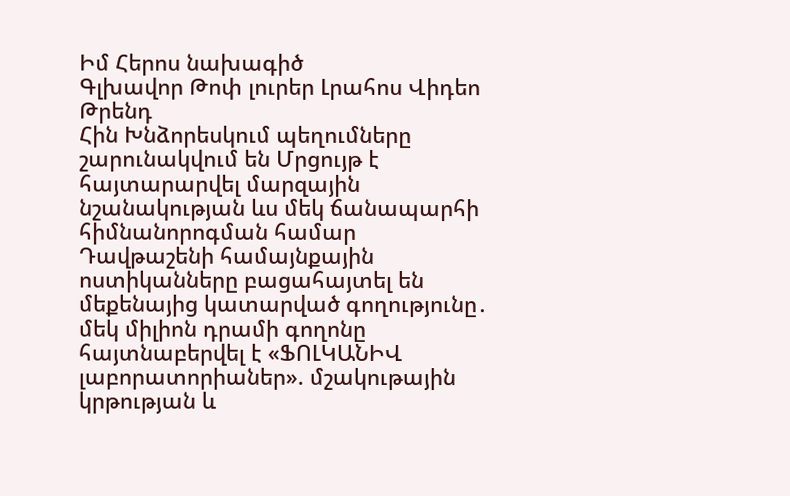Իմ Հերոս նախագիծ
Գլխավոր Թոփ լուրեր Լրահոս Վիդեո Թրենդ
Հին Խնձորեսկում պեղումները շարունակվում են Մրցույթ է հայտարարվել մարզային նշանակության ևս մեկ ճանապարհի հիմնանորոգման համար Դավթաշենի համայնքային ոստիկանները բացահայտել են մեքենայից կատարված գողությունը․ մեկ միլիոն դրամի գողոնը հայտնաբերվել է «ՖՈԼԿԱՆԻՎ լաբորատորիաներ». մշակութային կրթության և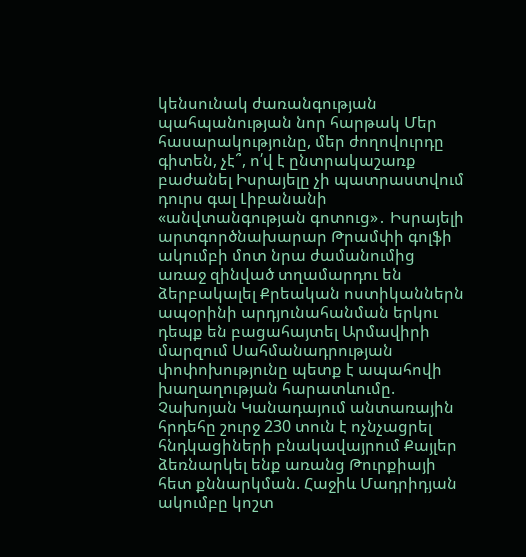կենսունակ ժառանգության պահպանության նոր հարթակ Մեր հասարակությունը, մեր ժողովուրդը գիտեն, չէ՞, ո՛վ է ընտրակաշառք բաժանել Իսրայելը չի պատրաստվում դուրս գալ Լիբանանի «անվտանգության գոտուց»․ Իսրայելի արտգործնախարար Թրամփի գոլֆի ակումբի մոտ նրա ժամանումից առաջ զինված տղամարդու են ձերբակալել Քրեական ոստիկաններն ապօրինի արդյունահանման երկու դեպք են բացահայտել Արմավիրի մարզում Սահմանադրության փոփոխությունը պետք է ապահովի խաղաղության հարատևումը. Չախոյան Կանադայում անտառային հրդեհը շուրջ 230 տուն է ոչնչացրել հնդկացիների բնակավայրում Քայլեր ձեռնարկել ենք առանց Թուրքիայի հետ քննարկման. Հաջիև Մադրիդյան ակումբը կոշտ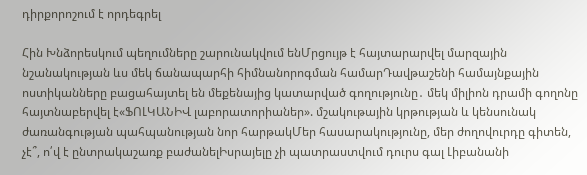դիրքորոշում է որդեգրել

Հին Խնձորեսկում պեղումները շարունակվում ենՄրցույթ է հայտարարվել մարզային նշանակության ևս մեկ ճանապարհի հիմնանորոգման համարԴավթաշենի համայնքային ոստիկանները բացահայտել են մեքենայից կատարված գողությունը․ մեկ միլիոն դրամի գողոնը հայտնաբերվել է«ՖՈԼԿԱՆԻՎ լաբորատորիաներ». մշակութային կրթության և կենսունակ ժառանգության պահպանության նոր հարթակՄեր հասարակությունը, մեր ժողովուրդը գիտեն, չէ՞, ո՛վ է ընտրակաշառք բաժանելԻսրայելը չի պատրաստվում դուրս գալ Լիբանանի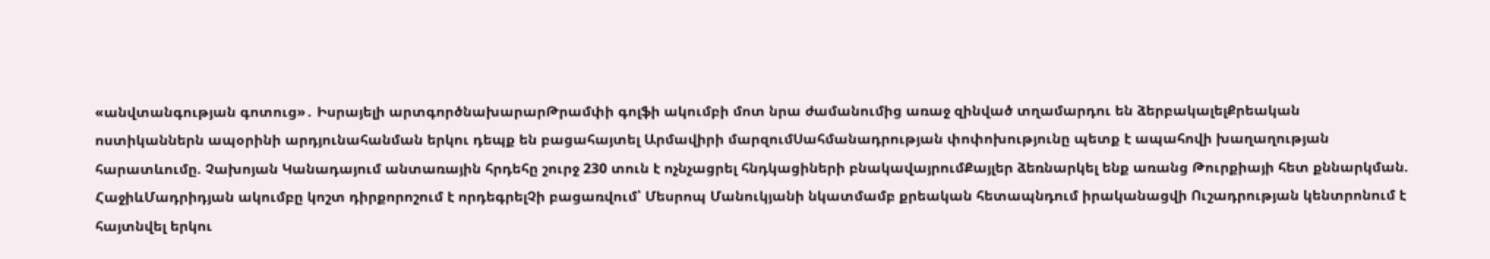«անվտանգության գոտուց»․ Իսրայելի արտգործնախարարԹրամփի գոլֆի ակումբի մոտ նրա ժամանումից առաջ զինված տղամարդու են ձերբակալելՔրեական ոստիկաններն ապօրինի արդյունահանման երկու դեպք են բացահայտել Արմավիրի մարզումՍահմանադրության փոփոխությունը պետք է ապահովի խաղաղության հարատևումը. Չախոյան Կանադայում անտառային հրդեհը շուրջ 230 տուն է ոչնչացրել հնդկացիների բնակավայրումՔայլեր ձեռնարկել ենք առանց Թուրքիայի հետ քննարկման. ՀաջիևՄադրիդյան ակումբը կոշտ դիրքորոշում է որդեգրելՉի բացառվում՝ Մեսրոպ Մանուկյանի նկատմամբ քրեական հետապնդում իրականացվի Ուշադրության կենտրոնում է հայտնվել երկու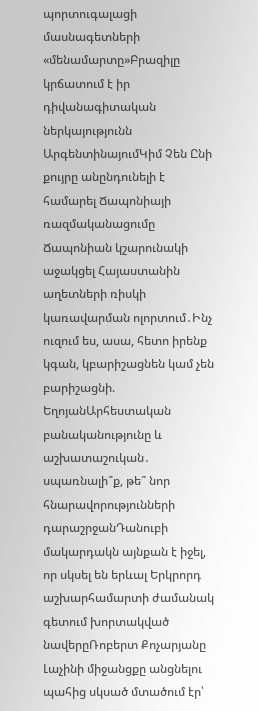պորտուգալացի մասնագետների «մենամարտը»Բրազիլը կրճատում է իր դիվանագիտական ներկայությունն ԱրգենտինայումԿիմ Չեն Ընի քույրը անընդունելի է համարել Ճապոնիայի ռազմականացումը Ճապոնիան կշարունակի աջակցել Հայաստանին աղետների ռիսկի կառավարման ոլորտում․Ինչ ուզում ես, ասա, հետո իրենք կգան, կբարիշացնեն կամ չեն բարիշացնի. ԵղոյանԱրհեստական բանականությունը և աշխատաշուկան․ սպառնալի՞ք, թե՞ նոր հնարավորությունների դարաշրջանԴանուբի մակարդակն այնքան է իջել, որ սկսել են երևալ Երկրորդ աշխարհամարտի ժամանակ գետում խորտակված նավերըՌոբերտ Քոչարյանը Լաչինի միջանցքը անցնելու պահից սկսած մտածում էր՝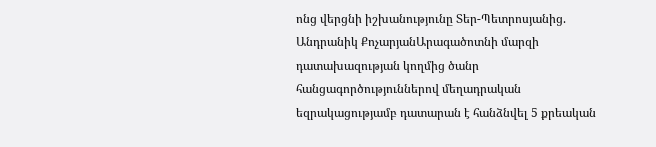ոնց վերցնի իշխանությունը Տեր-Պետրոսյանից. Անդրանիկ ՔոչարյանԱրագածոտնի մարզի դատախազության կողմից ծանր հանցագործություններով մեղադրական եզրակացությամբ դատարան է հանձնվել 5 քրեական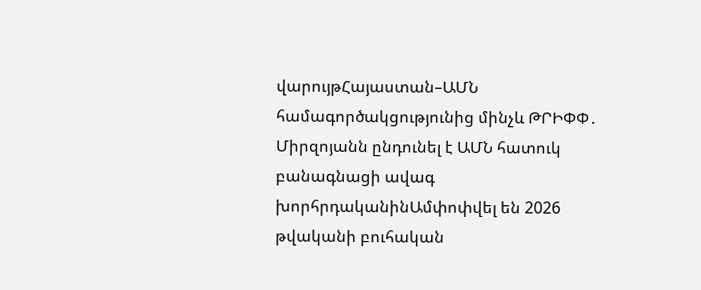վարույթՀայաստան–ԱՄՆ համագործակցությունից մինչև ԹՐԻՓՓ․ Միրզոյանն ընդունել է ԱՄՆ հատուկ բանագնացի ավագ խորհրդականինԱմփոփվել են 2026 թվականի բուհական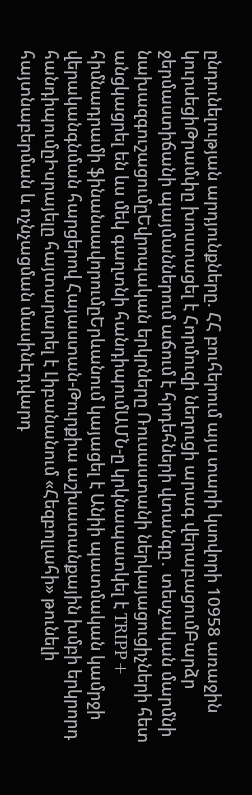ընդունելության արդյունքները. ՀՀ բուհերում այս տարի կսովորի 10958 առաջին կուրսեցիԹրամփը խոստացել է Հորմուզի նեղուցի արագ վերաբացումԲարձր ջերմաստիճանի պայմաններում աճում է հրդեհների վտանգը․ տեսչական մարմնի նախազգուշացումըԵվրոպական երկրները Ռուսաստանի ներկայացուցիչների հետ անցկացրել են ևս մեկ գաղտնի հանդիպումԱՄՆ-ը կրկնապատկել է TRIPP+ հիմնադրամի ֆինանսավորումըԵրևանում կայացել է Անիի պատմական կամրջի վերականգնման հարցերով Հայաստան-Թուրքիա աշխատանքային խմբի երկրորդ հանդիպումըԻսրայելը հայտարարել է Լիբանանում «Հեզբոլլահի» թունելի հայտնաբերման և ոչնչացման մասինԷդվարդ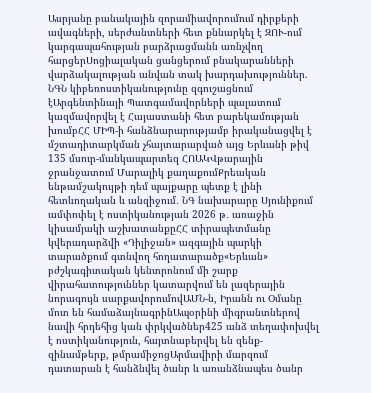Ասրյանը բանակային զորամիավորումում դիրքերի ավագների, սերժանտների հետ քննարկել է ԶՈՒ-ում կարգապահության բարձրացմանն առնչվող հարցերՍոցիալական ցանցերում բնակարանների վարձակալության անվան տակ խարդախություններ. ՆԳՆ կիբեռոստիկանությունը զգուշացնում էԱրգենտինայի Պատգամավորների պալատում կազմավորվել է Հայաստանի հետ բարեկամության խումբՀՀ ՄԻՊ-ի հանձնարարությամբ իրականացվել է մշտադիտարկման չհայտարարված այց Երևանի թիվ 135 մսուր-մանկապարտեզ ՀՈԱԿՎթարային ջրանջատում Մարալիկ քաղաքումՔրեական ենթամշակույթի դեմ պայքարը պետք է լինի հետևողական և անզիջում․ ՆԳ նախարարը Սյունիքում ամփոփել է ոստիկանության 2026 թ․ առաջին կիսամյակի աշխատանքըՀՀ տիրապետմանը կվերադարձվի «Դիլիջան» ազգային պարկի տարածքում գտնվող հողատարածք«Երևան» բժշկագիտական կենտրոնում մի շարք վիրահատություններ կատարվում են լազերային նորագույն սարքավորումովԱՄՆ-ն, Իրանն ու Օմանը մոտ են համաձայնագրինԱպօրինի միգրանտներով նավի հրդեհից կան փրկվածներ425 անձ տեղափոխվել է ոստիկանություն, հայտնաբերվել են զենք-զինամթերք, թմրամիջոցԱրմավիրի մարզում դատարան է հանձնվել ծանր և առանձնապես ծանր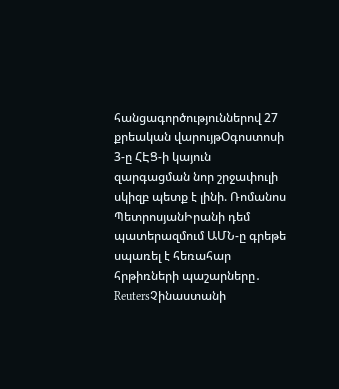հանցագործություններով 27 քրեական վարույթՕգոստոսի 3-ը ՀԷՑ-ի կայուն զարգացման նոր շրջափուլի սկիզբ պետք է լինի. Ռոմանոս ՊետրոսյանԻրանի դեմ պատերազմում ԱՄՆ-ը գրեթե սպառել է հեռահար հրթիռների պաշարները․ ReutersՉինաստանի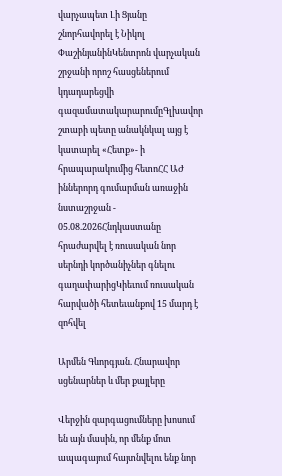վարչապետ Լի Ցյանը շնորհավորել է Նիկոլ ՓաշինյանինԿենտրոն վարչական շրջանի որոշ հասցեներում կդադարեցվի գազամատակարարումըԳլխավոր շտաբի պետը անակնկալ այց է կատարել «Հետք»- ի հրապարակումից հետոՀՀ ԱԺ իններորդ գումարման առաջին նստաշրջան - 05.08.2026Հնդկաստանը հրաժարվել է ռուսական նոր սերնդի կործանիչներ գնելու գաղափարիցԿիեւում ռուսական հարվածի հետեւանքով 15 մարդ է զոհվել

Արմեն Գևորգյան. Հնարավոր սցենարներ և մեր քայլերը

Վերջին զարգացումները խոսում են այն մասին, որ մենք մոտ ապագայում հայտնվելու ենք նոր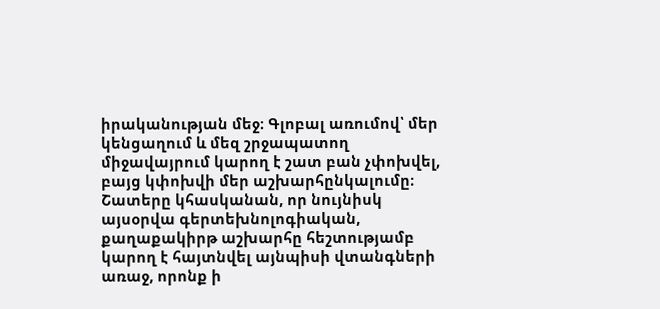իրականության մեջ։ Գլոբալ առումով՝ մեր կենցաղում և մեզ շրջապատող միջավայրում կարող է շատ բան չփոխվել, բայց կփոխվի մեր աշխարհընկալումը։ Շատերը կհասկանան, որ նույնիսկ այսօրվա գերտեխնոլոգիական, քաղաքակիրթ աշխարհը հեշտությամբ կարող է հայտնվել այնպիսի վտանգների առաջ, որոնք ի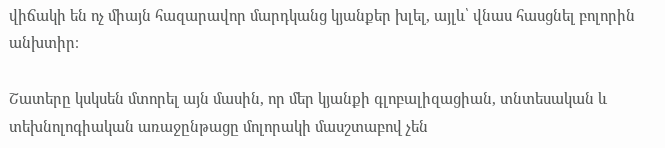վիճակի են ոչ միայն հազարավոր մարդկանց կյանքեր խլել, այլև՝ վնաս հասցնել բոլորին անխտիր։

Շատերը կսկսեն մտորել այն մասին, որ մեր կյանքի գլոբալիզացիան, տնտեսական և տեխնոլոգիական առաջընթացը մոլորակի մասշտաբով չեն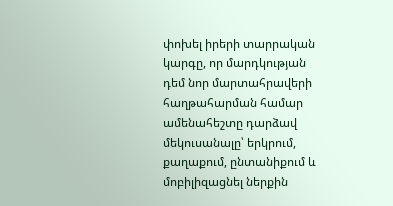փոխել իրերի տարրական կարգը, որ մարդկության դեմ նոր մարտահրավերի հաղթահարման համար ամենահեշտը դարձավ մեկուսանալը՝ երկրում, քաղաքում, ընտանիքում և մոբիլիզացնել ներքին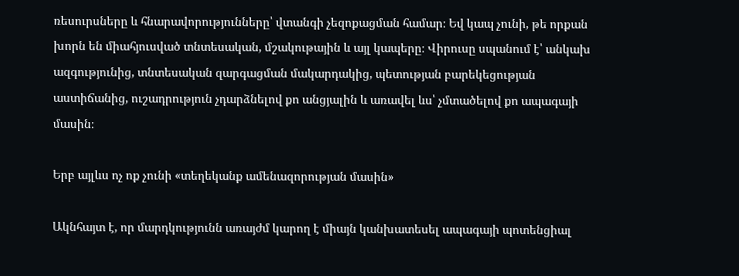ռեսուրսները և հնարավորությունները՝ վտանգի չեզոքացման համար։ Եվ կապ չունի, թե որքան խորն են միահյուսված տնտեսական, մշակութային և այլ կապերը։ Վիրուսը սպանում է՝ անկախ ազգությունից, տնտեսական զարգացման մակարդակից, պետության բարեկեցության աստիճանից, ուշադրություն չդարձնելով քո անցյալին և առավել ևս՝ չմտածելով քո ապագայի մասին։

Երբ այլևս ոչ ոք չունի «տեղեկանք ամենազորության մասին»

Ակնհայտ է, որ մարդկությունն առայժմ կարող է միայն կանխատեսել ապագայի պոտենցիալ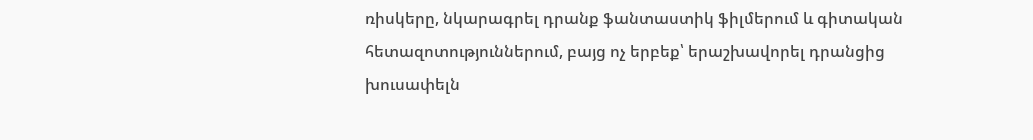ռիսկերը, նկարագրել դրանք ֆանտաստիկ ֆիլմերում և գիտական հետազոտություններում, բայց ոչ երբեք՝ երաշխավորել դրանցից խուսափելն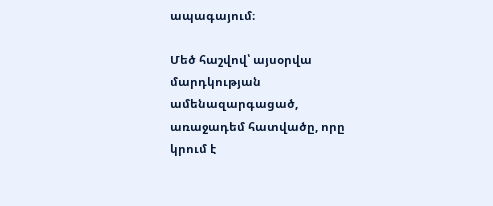ապագայում։

Մեծ հաշվով՝ այսօրվա մարդկության ամենազարգացած, առաջադեմ հատվածը, որը կրում է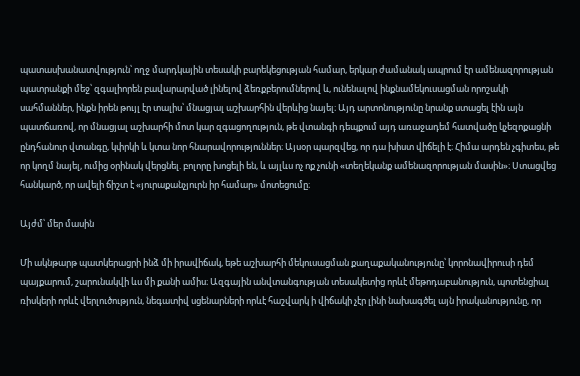պատասխանատվություն՝ ողջ մարդկային տեսակի բարեկեցության համար, երկար ժամանակ ապրում էր ամենազորության պատրանքի մեջ՝ զգալիորեն բավարարված լինելով ձեռքբերումներով և, ունենալով ինքնամեկուսացման որոշակի սահմաններ, ինքն իրեն թույլ էր տալիս՝ մնացյալ աշխարհին վերևից նայել։ Այդ արտոնությունը նրանք ստացել էին այն պատճառով, որ մնացյալ աշխարհի մոտ կար զգացողություն, թե վտանգի դեպքում այդ առաջադեմ հատվածը կչեզոքացնի ընդհանուր վտանգը, կփրկի և կտա նոր հնարավորություններ։ Այսօր պարզվեց, որ դա խիստ վիճելի է։ Հիմա արդեն չգիտես, թե որ կողմ նայել, ումից օրինակ վերցնել. բոլորը խոցելի են, և այլևս ոչ ոք չունի «տեղեկանք ամենազորության մասին»։ Ստացվեց հանկարծ, որ ավելի ճիշտ է «յուրաքանչյուրն իր համար» մոտեցումը։

Այժմ՝ մեր մասին

Մի ակնթարթ պատկերացրի ինձ մի իրավիճակ, եթե աշխարհի մեկուսացման քաղաքականությունը՝ կորոնավիրուսի դեմ պայքարում, շարունակվի ևս մի քանի ամիս։ Ազգային անվտանգության տեսակետից որևէ մեթոդաբանություն, պոտենցիալ ռիսկերի որևէ վերլուծություն, նեգատիվ սցենարների որևէ հաշվարկ ի վիճակի չէր լինի նախագծել այն իրականությունը, որ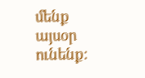մենք այսօր ունենք։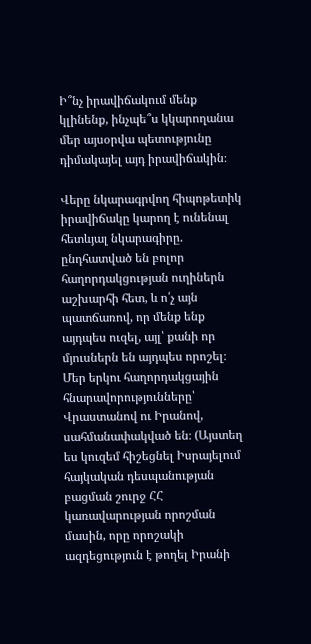Ի՞նչ իրավիճակում մենք կլինենք, ինչպե՞ս կկարողանա մեր այսօրվա պետությունը դիմակայել այդ իրավիճակին։

Վերը նկարագրվող հիպոթետիկ իրավիճակը կարող է ունենալ հետևյալ նկարագիրը. ընդհատված են բոլոր հաղորդակցության ուղիներն աշխարհի հետ, և ո՛չ այն պատճառով, որ մենք ենք այդպես ուզել, այլ՝ քանի որ մյուսներն են այդպես որոշել։ Մեր երկու հաղորդակցային հնարավորությունները՝ Վրաստանով ու Իրանով, սահմանափակված են։ (Այստեղ ես կուզեմ հիշեցնել Իսրայելում հայկական դեսպանության բացման շուրջ ՀՀ կառավարության որոշման մասին, որը որոշակի ազդեցություն է թողել Իրանի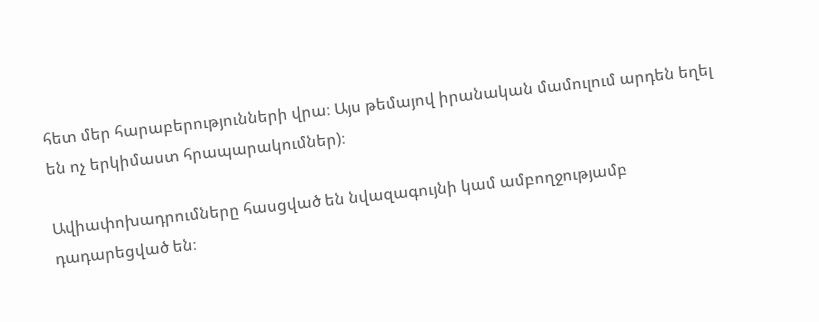հետ մեր հարաբերությունների վրա։ Այս թեմայով իրանական մամուլում արդեն եղել են ոչ երկիմաստ հրապարակումներ)։

Ավիափոխադրումները հասցված են նվազագույնի կամ ամբողջությամբ դադարեցված են։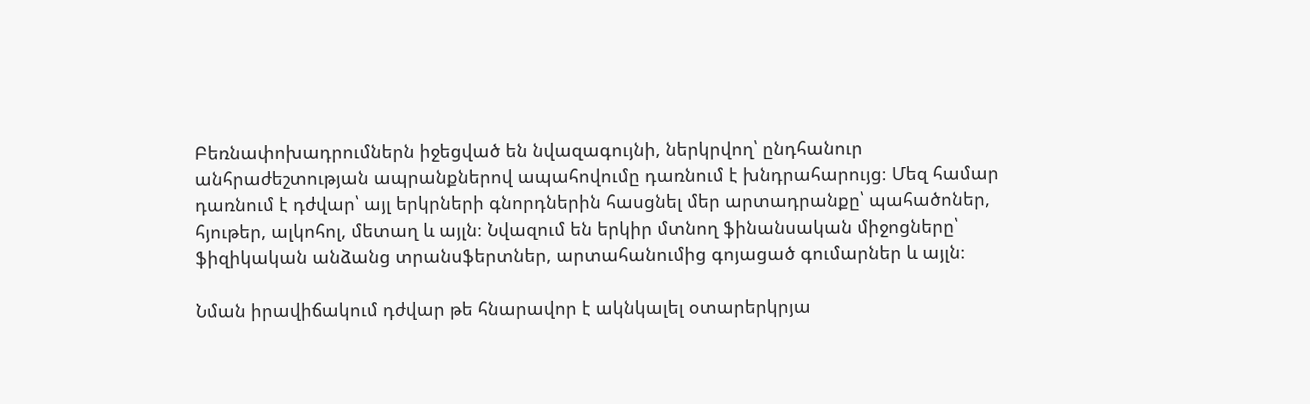Բեռնափոխադրումներն իջեցված են նվազագույնի, ներկրվող՝ ընդհանուր անհրաժեշտության ապրանքներով ապահովումը դառնում է խնդրահարույց։ Մեզ համար դառնում է դժվար՝ այլ երկրների գնորդներին հասցնել մեր արտադրանքը՝ պահածոներ, հյութեր, ալկոհոլ, մետաղ և այլն։ Նվազում են երկիր մտնող ֆինանսական միջոցները՝ ֆիզիկական անձանց տրանսֆերտներ, արտահանումից գոյացած գումարներ և այլն։

Նման իրավիճակում դժվար թե հնարավոր է ակնկալել օտարերկրյա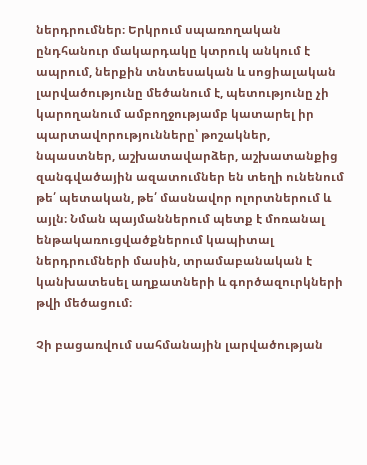ներդրումներ։ Երկրում սպառողական ընդհանուր մակարդակը կտրուկ անկում է ապրում, ներքին տնտեսական և սոցիալական լարվածությունը մեծանում է, պետությունը չի կարողանում ամբողջությամբ կատարել իր պարտավորությունները՝ թոշակներ, նպաստներ, աշխատավարձեր, աշխատանքից զանգվածային ազատումներ են տեղի ունենում թե՛ պետական, թե՛ մասնավոր ոլորտներում և այլն։ Նման պայմաններում պետք է մոռանալ ենթակառուցվածքներում կապիտալ ներդրումների մասին, տրամաբանական է կանխատեսել աղքատների և գործազուրկների թվի մեծացում։

Չի բացառվում սահմանային լարվածության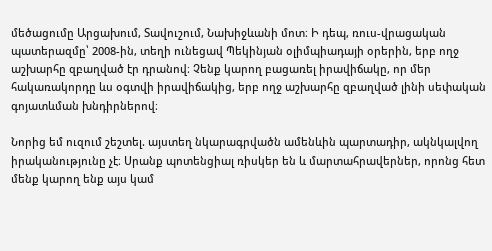մեծացումը Արցախում, Տավուշում, Նախիջևանի մոտ։ Ի դեպ, ռուս-վրացական պատերազմը՝ 2008-ին, տեղի ունեցավ Պեկինյան օլիմպիադայի օրերին, երբ ողջ աշխարհը զբաղված էր դրանով։ Չենք կարող բացառել իրավիճակը, որ մեր հակառակորդը ևս օգտվի իրավիճակից, երբ ողջ աշխարհը զբաղված լինի սեփական գոյատևման խնդիրներով։

Նորից եմ ուզում շեշտել. այստեղ նկարագրվածն ամենևին պարտադիր, ակնկալվող իրականությունը չէ։ Սրանք պոտենցիալ ռիսկեր են և մարտահրավերներ, որոնց հետ մենք կարող ենք այս կամ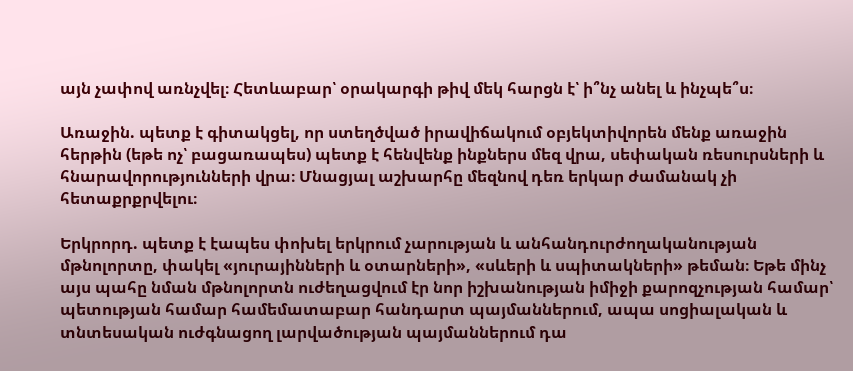այն չափով առնչվել։ Հետևաբար՝ օրակարգի թիվ մեկ հարցն է՝ ի՞նչ անել և ինչպե՞ս։

Առաջին. պետք է գիտակցել, որ ստեղծված իրավիճակում օբյեկտիվորեն մենք առաջին հերթին (եթե ոչ՝ բացառապես) պետք է հենվենք ինքներս մեզ վրա, սեփական ռեսուրսների և հնարավորությունների վրա։ Մնացյալ աշխարհը մեզնով դեռ երկար ժամանակ չի հետաքրքրվելու։

Երկրորդ. պետք է էապես փոխել երկրում չարության և անհանդուրժողականության մթնոլորտը, փակել «յուրայինների և օտարների», «սևերի և սպիտակների» թեման։ Եթե մինչ այս պահը նման մթնոլորտն ուժեղացվում էր նոր իշխանության իմիջի քարոզչության համար՝ պետության համար համեմատաբար հանդարտ պայմաններում, ապա սոցիալական և տնտեսական ուժգնացող լարվածության պայմաններում դա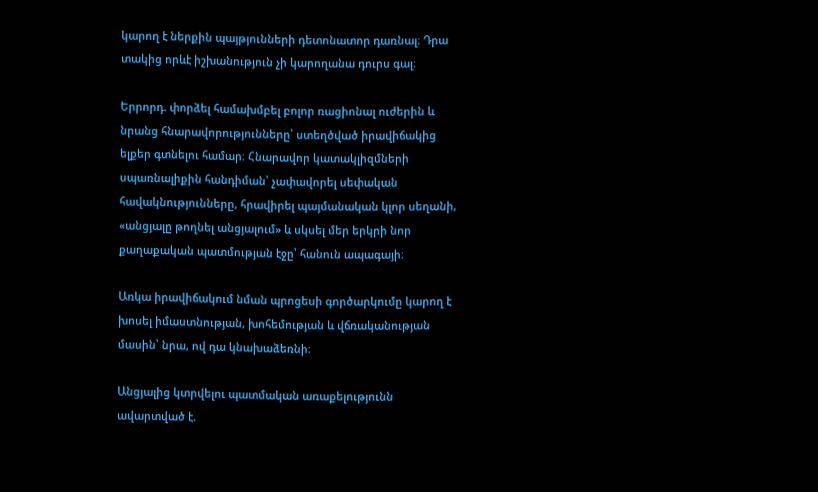կարող է ներքին պայթյունների դետոնատոր դառնալ։ Դրա տակից որևէ իշխանություն չի կարողանա դուրս գալ։

Երրորդ. փորձել համախմբել բոլոր ռացիոնալ ուժերին և նրանց հնարավորությունները՝ ստեղծված իրավիճակից ելքեր գտնելու համար։ Հնարավոր կատակլիզմների սպառնալիքին հանդիման՝ չափավորել սեփական հավակնությունները, հրավիրել պայմանական կլոր սեղանի, «անցյալը թողնել անցյալում» և սկսել մեր երկրի նոր քաղաքական պատմության էջը՝ հանուն ապագայի։

Առկա իրավիճակում նման պրոցեսի գործարկումը կարող է խոսել իմաստնության, խոհեմության և վճռականության մասին՝ նրա, ով դա կնախաձեռնի։

Անցյալից կտրվելու պատմական առաքելությունն ավարտված է.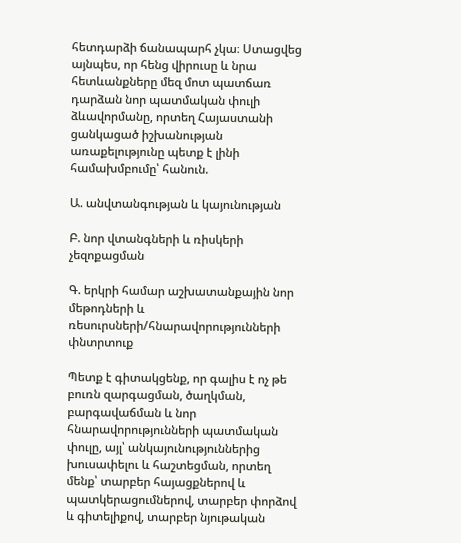հետդարձի ճանապարհ չկա։ Ստացվեց այնպես, որ հենց վիրուսը և նրա հետևանքները մեզ մոտ պատճառ դարձան նոր պատմական փուլի ձևավորմանը, որտեղ Հայաստանի ցանկացած իշխանության առաքելությունը պետք է լինի համախմբումը՝ հանուն.

Ա. անվտանգության և կայունության

Բ. նոր վտանգների և ռիսկերի չեզոքացման

Գ. երկրի համար աշխատանքային նոր մեթոդների և ռեսուրսների/հնարավորությունների փնտրտուք

Պետք է գիտակցենք, որ գալիս է ոչ թե բուռն զարգացման, ծաղկման, բարգավաճման և նոր հնարավորությունների պատմական փուլը, այլ՝ անկայունություններից խուսափելու և հաշտեցման, որտեղ մենք՝ տարբեր հայացքներով և պատկերացումներով, տարբեր փորձով և գիտելիքով, տարբեր նյութական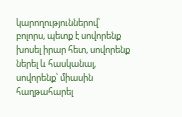կարողություններով՝ բոլորս, պետք է սովորենք խոսել իրար հետ, սովորենք ներել և հասկանալ, սովորենք՝ միասին հաղթահարել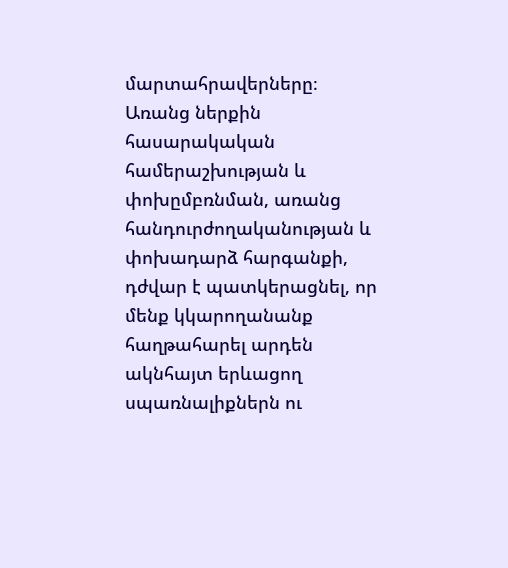մարտահրավերները։ Առանց ներքին հասարակական համերաշխության և փոխըմբռնման, առանց հանդուրժողականության և փոխադարձ հարգանքի, դժվար է պատկերացնել, որ մենք կկարողանանք հաղթահարել արդեն ակնհայտ երևացող սպառնալիքներն ու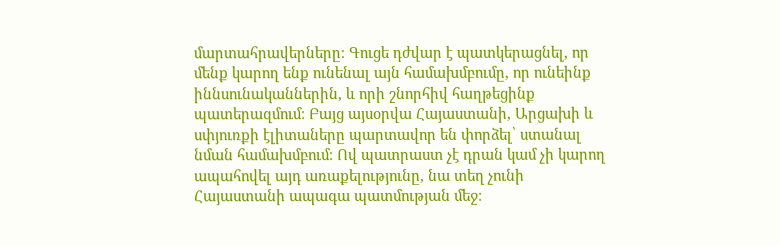մարտահրավերները։ Գուցե դժվար է պատկերացնել, որ մենք կարող ենք ունենալ այն համախմբումը, որ ունեինք իննսունականներին, և որի շնորհիվ հաղթեցինք պատերազմում։ Բայց այսօրվա Հայաստանի, Արցախի և սփյուռքի էլիտաները պարտավոր են փորձել՝ ստանալ նման համախմբում։ Ով պատրաստ չէ դրան կամ չի կարող ապահովել այդ առաքելությունը, նա տեղ չունի Հայաստանի ապագա պատմության մեջ։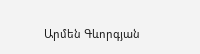Արմեն Գևորգյան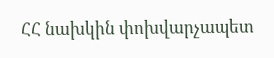ՀՀ նախկին փոխվարչապետ